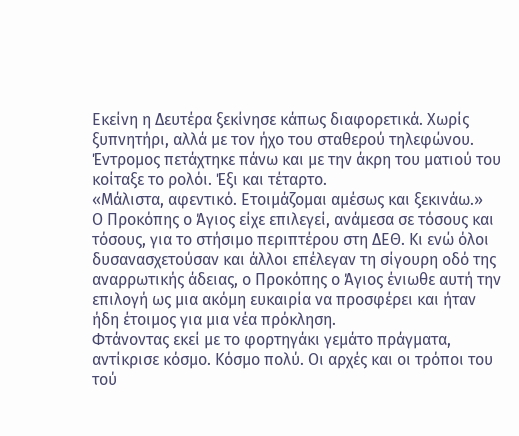Eκείνη η Δευτέρα ξεκίνησε κάπως διαφορετικά. Χωρίς ξυπνητήρι, αλλά με τον ήχο του σταθερού τηλεφώνου. Έντρομος πετάχτηκε πάνω και με την άκρη του ματιού του κοίταξε το ρολόι. Έξι και τέταρτο.
«Μάλιστα, αφεντικό. Ετοιμάζομαι αμέσως και ξεκινάω.»
Ο Προκόπης ο Άγιος είχε επιλεγεί, ανάμεσα σε τόσους και τόσους, για το στήσιμο περιπτέρου στη ΔΕΘ. Κι ενώ όλοι δυσανασχετούσαν και άλλοι επέλεγαν τη σίγουρη οδό της αναρρωτικής άδειας, ο Προκόπης ο Άγιος ένιωθε αυτή την επιλογή ως μια ακόμη ευκαιρία να προσφέρει και ήταν ήδη έτοιμος για μια νέα πρόκληση.
Φτάνοντας εκεί με το φορτηγάκι γεμάτο πράγματα, αντίκρισε κόσμο. Κόσμο πολύ. Οι αρχές και οι τρόποι του τού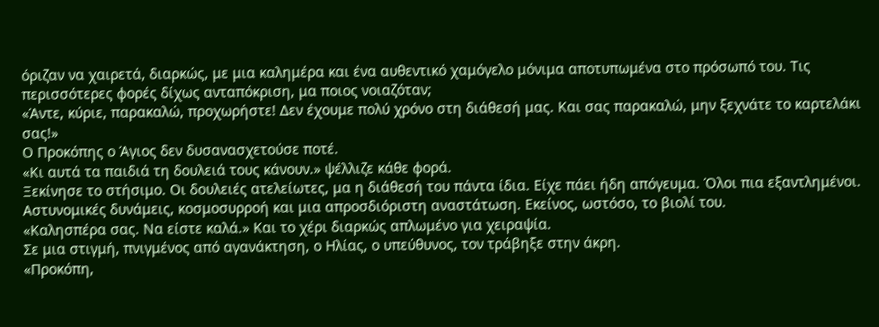όριζαν να χαιρετά, διαρκώς, με μια καλημέρα και ένα αυθεντικό χαμόγελο μόνιμα αποτυπωμένα στο πρόσωπό του. Τις περισσότερες φορές δίχως ανταπόκριση, μα ποιος νοιαζόταν;
«Άντε, κύριε, παρακαλώ, προχωρήστε! Δεν έχουμε πολύ χρόνο στη διάθεσή μας. Και σας παρακαλώ, μην ξεχνάτε το καρτελάκι σας!»
Ο Προκόπης ο Άγιος δεν δυσανασχετούσε ποτέ.
«Κι αυτά τα παιδιά τη δουλειά τους κάνουν.» ψέλλιζε κάθε φορά.
Ξεκίνησε το στήσιμο. Οι δουλειές ατελείωτες, μα η διάθεσή του πάντα ίδια. Είχε πάει ήδη απόγευμα. Όλοι πια εξαντλημένοι. Αστυνομικές δυνάμεις, κοσμοσυρροή και μια απροσδιόριστη αναστάτωση. Εκείνος, ωστόσο, το βιολί του.
«Καλησπέρα σας. Να είστε καλά.» Και το χέρι διαρκώς απλωμένο για χειραψία.
Σε μια στιγμή, πνιγμένος από αγανάκτηση, ο Ηλίας, ο υπεύθυνος, τον τράβηξε στην άκρη.
«Προκόπη,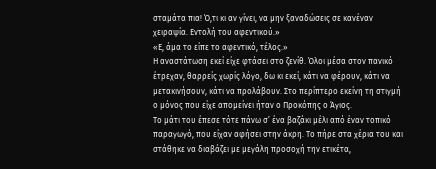σταμάτα πια! Ό,τι κι αν γίνει, να μην ξαναδώσεις σε κανέναν χειραψία. Εντολή του αφεντικού.»
«Ε, άμα το είπε το αφεντικό, τέλος.»
Η αναστάτωση εκεί είχε φτάσει στο ζενίθ. Όλοι μέσα στον πανικό έτρεχαν, θαρρείς χωρίς λόγο, δω κι εκεί, κάτι να φέρουν, κάτι να μετακινήσουν, κάτι να προλάβουν. Στο περίπτερο εκείνη τη στιγμή ο μόνος που είχε απομείνει ήταν ο Προκόπης ο Άγιος.
Το μάτι του έπεσε τότε πάνω σ’ ένα βαζάκι μέλι από έναν τοπικό παραγωγό, που είχαν αφήσει στην άκρη. Το πήρε στα χέρια του και στάθηκε να διαβάζει με μεγάλη προσοχή την ετικέτα,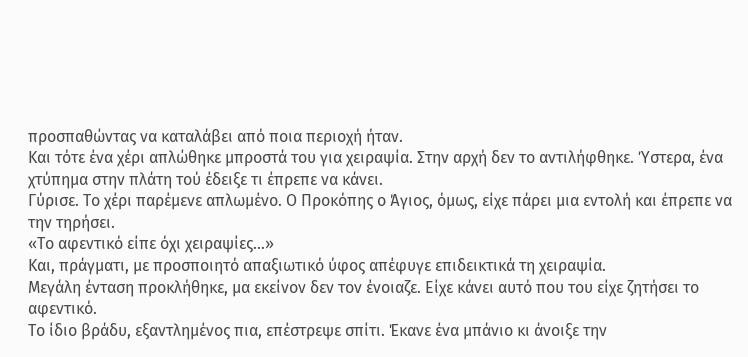προσπαθώντας να καταλάβει από ποια περιοχή ήταν.
Και τότε ένα χέρι απλώθηκε μπροστά του για χειραψία. Στην αρχή δεν το αντιλήφθηκε. Ύστερα, ένα χτύπημα στην πλάτη τού έδειξε τι έπρεπε να κάνει.
Γύρισε. Το χέρι παρέμενε απλωμένο. Ο Προκόπης ο Άγιος, όμως, είχε πάρει μια εντολή και έπρεπε να την τηρήσει.
«Το αφεντικό είπε όχι χειραψίες…»
Και, πράγματι, με προσποιητό απαξιωτικό ύφος απέφυγε επιδεικτικά τη χειραψία.
Μεγάλη ένταση προκλήθηκε, μα εκείνον δεν τον ένοιαζε. Είχε κάνει αυτό που του είχε ζητήσει το αφεντικό.
Το ίδιο βράδυ, εξαντλημένος πια, επέστρεψε σπίτι. Έκανε ένα μπάνιο κι άνοιξε την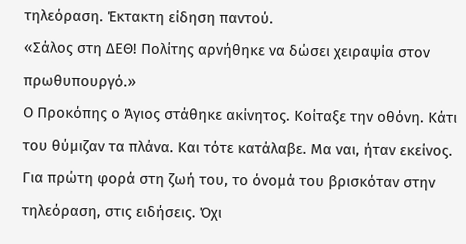τηλεόραση. Έκτακτη είδηση παντού.
«Σάλος στη ΔΕΘ! Πολίτης αρνήθηκε να δώσει χειραψία στον πρωθυπουργό.»
Ο Προκόπης ο Άγιος στάθηκε ακίνητος. Κοίταξε την οθόνη. Κάτι του θύμιζαν τα πλάνα. Και τότε κατάλαβε. Μα ναι, ήταν εκείνος.
Για πρώτη φορά στη ζωή του, το όνομά του βρισκόταν στην τηλεόραση, στις ειδήσεις. Όχι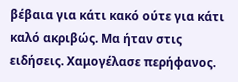βέβαια για κάτι κακό ούτε για κάτι καλό ακριβώς. Μα ήταν στις ειδήσεις. Χαμογέλασε περήφανος.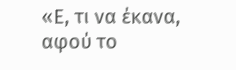«Ε, τι να έκανα, αφού το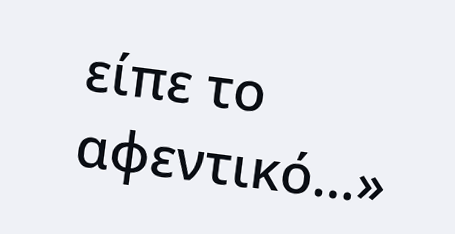είπε το αφεντικό…»